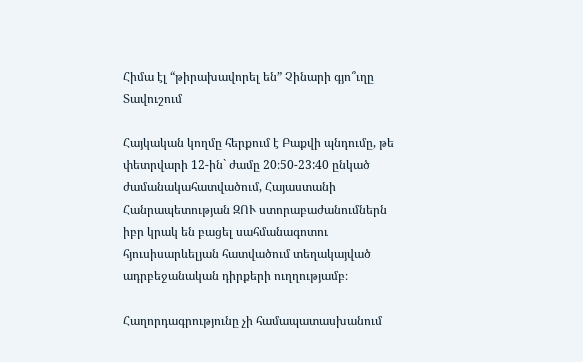Հիմա էլ “թիրախավորել են” Չինարի գյո՞ւղը Տավուշում

Հայկական կողմը հերքում է Բաքվի պնդումը, թե փետրվարի 12-ին` ժամը 20։50-23:40 ընկած ժամանակահատվածում, Հայաստանի Հանրապետության ԶՈՒ ստորաբաժանումներն իբր կրակ են բացել սահմանագոտու հյուսիսարևելյան հատվածում տեղակայված ադրբեջանական դիրքերի ուղղությամբ։

Հաղորդագրությունը չի համապատասխանում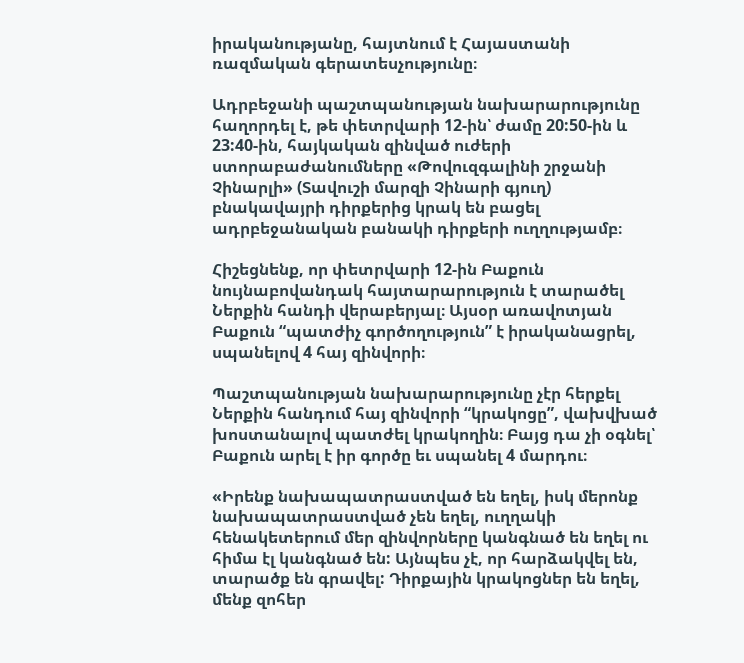իրականությանը, հայտնում է Հայաստանի ռազմական գերատեսչությունը։

Ադրբեջանի պաշտպանության նախարարությունը հաղորդել է, թե փետրվարի 12-ին՝ ժամը 20:50-ին և 23:40-ին, հայկական զինված ուժերի ստորաբաժանումները «Թովուզգալինի շրջանի Չինարլի» (Տավուշի մարզի Չինարի գյուղ) բնակավայրի դիրքերից կրակ են բացել ադրբեջանական բանակի դիրքերի ուղղությամբ։

Հիշեցնենք, որ փետրվարի 12-ին Բաքուն նույնաբովանդակ հայտարարություն է տարածել Ներքին հանդի վերաբերյալ։ Այսօր առավոտյան Բաքուն “պատժիչ գործողություն” է իրականացրել, սպանելով 4 հայ զինվորի։

Պաշտպանության նախարարությունը չէր հերքել Ներքին հանդում հայ զինվորի “կրակոցը”, վախվխած խոստանալով պատժել կրակողին։ Բայց դա չի օգնել՝ Բաքուն արել է իր գործը եւ սպանել 4 մարդու։

«Իրենք նախապատրաստված են եղել, իսկ մերոնք նախապատրաստված չեն եղել, ուղղակի հենակետերում մեր զինվորները կանգնած են եղել ու հիմա էլ կանգնած են: Այնպես չէ, որ հարձակվել են, տարածք են գրավել: Դիրքային կրակոցներ են եղել, մենք զոհեր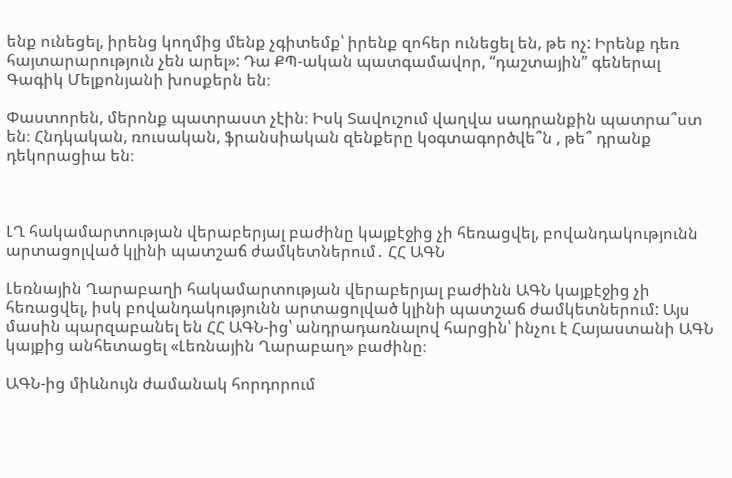ենք ունեցել, իրենց կողմից մենք չգիտեմք՝ իրենք զոհեր ունեցել են, թե ոչ: Իրենք դեռ հայտարարություն չեն արել»: Դա ՔՊ-ական պատգամավոր, “դաշտային” գեներալ Գագիկ Մելքոնյանի խոսքերն են։

Փաստորեն, մերոնք պատրաստ չէին։ Իսկ Տավուշում վաղվա սադրանքին պատրա՞ստ են։ Հնդկական, ռուսական, ֆրանսիական զենքերը կօգտագործվե՞ն , թե՞ դրանք դեկորացիա են։



ԼՂ հակամարտության վերաբերյալ բաժինը կայքէջից չի հեռացվել, բովանդակությունն արտացոլված կլինի պատշաճ ժամկետներում․ ՀՀ ԱԳՆ

Լեռնային Ղարաբաղի հակամարտության վերաբերյալ բաժինն ԱԳՆ կայքէջից չի հեռացվել, իսկ բովանդակությունն արտացոլված կլինի պատշաճ ժամկետներում: Այս մասին պարզաբանել են ՀՀ ԱԳՆ-ից՝ անդրադառնալով հարցին՝ ինչու է Հայաստանի ԱԳՆ կայքից անհետացել «Լեռնային Ղարաբաղ» բաժինը։

ԱԳՆ-ից միևնույն ժամանակ հորդորում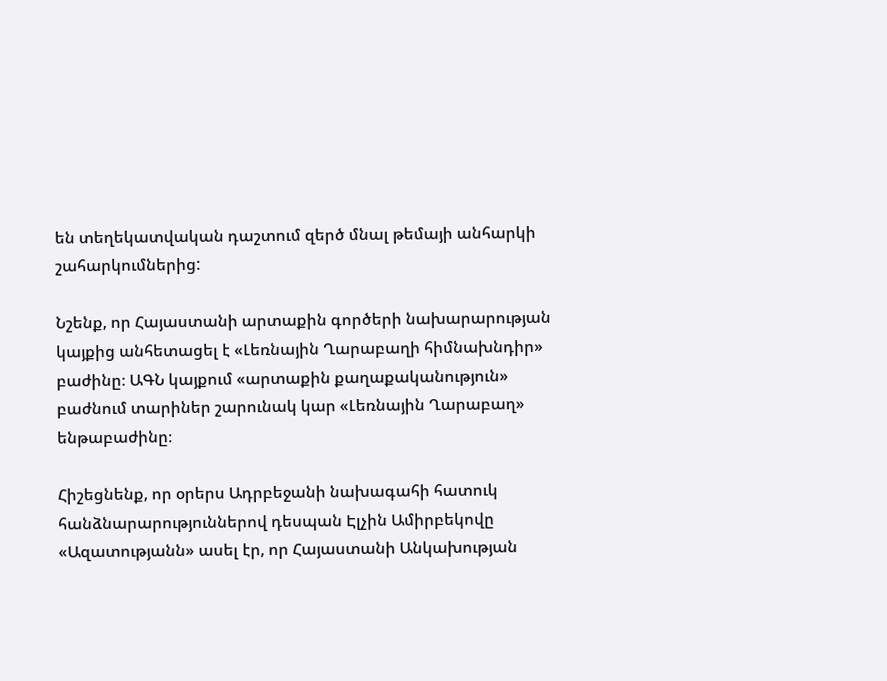են տեղեկատվական դաշտում զերծ մնալ թեմայի անհարկի շահարկումներից:

Նշենք, որ Հայաստանի արտաքին գործերի նախարարության կայքից անհետացել է «Լեռնային Ղարաբաղի հիմնախնդիր» բաժինը։ ԱԳՆ կայքում «արտաքին քաղաքականություն» բաժնում տարիներ շարունակ կար «Լեռնային Ղարաբաղ» ենթաբաժինը։

Հիշեցնենք, որ օրերս Ադրբեջանի նախագահի հատուկ հանձնարարություններով դեսպան Էլչին Ամիրբեկովը «Ազատությանն» ասել էր, որ Հայաստանի Անկախության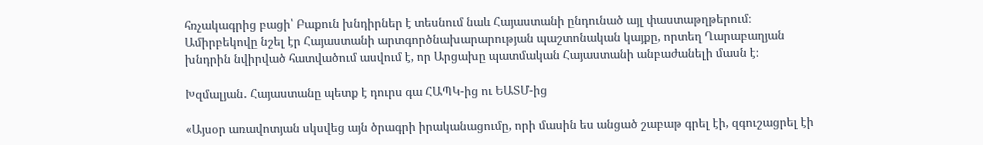հռչակագրից բացի՝ Բաքուն խնդիրներ է տեսնում նաև Հայաստանի ընդունած այլ փաստաթղթերում։ Ամիրբեկովը նշել էր Հայաստանի արտգործնախարարության պաշտոնական կայքը, որտեղ Ղարաբաղյան խնդրին նվիրված հատվածում ասվում է, որ Արցախը պատմական Հայաստանի անբաժանելի մասն է։

Խզմալյան․ Հայաստանը պետք է դուրս գա ՀԱՊԿ-ից ու ԵԱՏՄ-ից

«Այսօր առավոտյան սկսվեց այն ծրագրի իրականացումը, որի մասին ես անցած շաբաթ գրել էի, զգուշացրել էի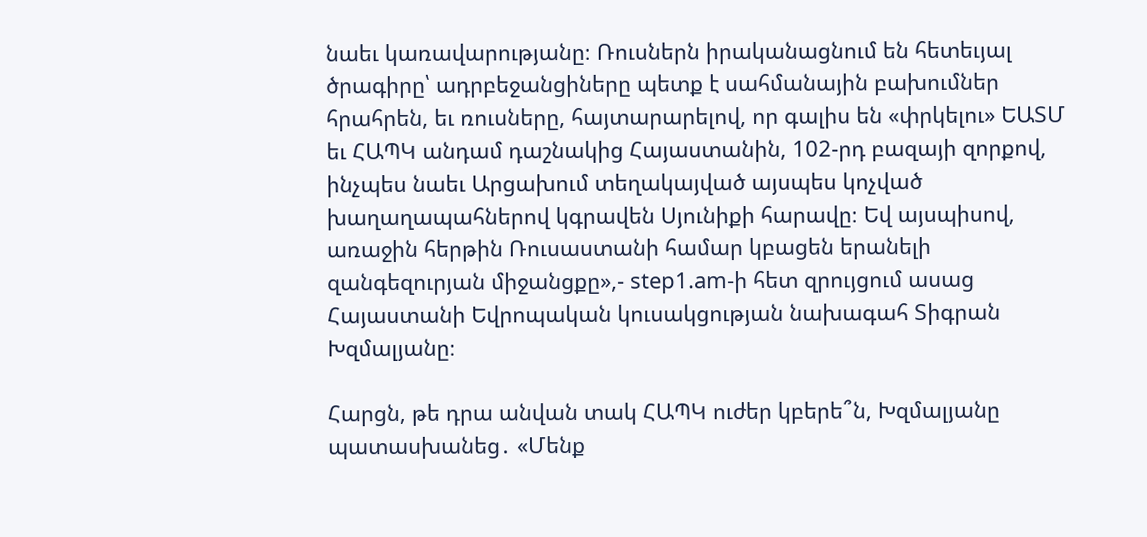նաեւ կառավարությանը։ Ռուսներն իրականացնում են հետեւյալ ծրագիրը՝ ադրբեջանցիները պետք է սահմանային բախումներ հրահրեն, եւ ռուսները, հայտարարելով, որ գալիս են «փրկելու» ԵԱՏՄ եւ ՀԱՊԿ անդամ դաշնակից Հայաստանին, 102-րդ բազայի զորքով, ինչպես նաեւ Արցախում տեղակայված այսպես կոչված խաղաղապահներով կգրավեն Սյունիքի հարավը։ Եվ այսպիսով, առաջին հերթին Ռուսաստանի համար կբացեն երանելի զանգեզուրյան միջանցքը»,- step1.am-ի հետ զրույցում ասաց Հայաստանի Եվրոպական կուսակցության նախագահ Տիգրան Խզմալյանը։

Հարցն, թե դրա անվան տակ ՀԱՊԿ ուժեր կբերե՞ն, Խզմալյանը պատասխանեց․ «Մենք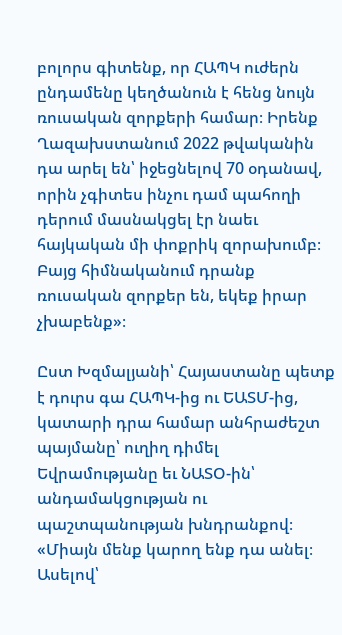բոլորս գիտենք, որ ՀԱՊԿ ուժերն ընդամենը կեղծանուն է հենց նույն ռուսական զորքերի համար։ Իրենք Ղազախստանում 2022 թվականին դա արել են՝ իջեցնելով 70 օդանավ, որին չգիտես ինչու դամ պահողի դերում մասնակցել էր նաեւ հայկական մի փոքրիկ զորախումբ։ Բայց հիմնականում դրանք ռուսական զորքեր են, եկեք իրար չխաբենք»։

Ըստ Խզմալյանի՝ Հայաստանը պետք է դուրս գա ՀԱՊԿ-ից ու ԵԱՏՄ-ից, կատարի դրա համար անհրաժեշտ պայմանը՝ ուղիղ դիմել Եվրամությանը եւ ՆԱՏՕ-ին՝ անդամակցության ու պաշտպանության խնդրանքով։ «Միայն մենք կարող ենք դա անել։ Ասելով՝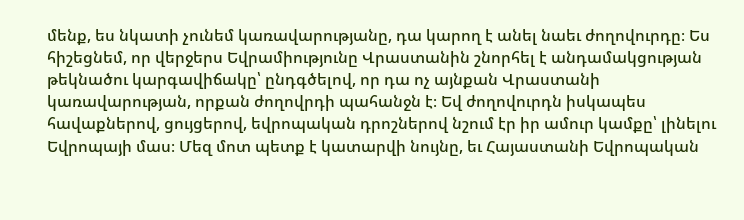մենք, ես նկատի չունեմ կառավարությանը, դա կարող է անել նաեւ ժողովուրդը։ Ես հիշեցնեմ, որ վերջերս Եվրամիությունը Վրաստանին շնորհել է անդամակցության թեկնածու կարգավիճակը՝ ընդգծելով, որ դա ոչ այնքան Վրաստանի կառավարության, որքան ժողովրդի պահանջն է։ Եվ ժողովուրդն իսկապես հավաքներով, ցույցերով, եվրոպական դրոշներով նշում էր իր ամուր կամքը՝ լինելու Եվրոպայի մաս։ Մեզ մոտ պետք է կատարվի նույնը, եւ Հայաստանի Եվրոպական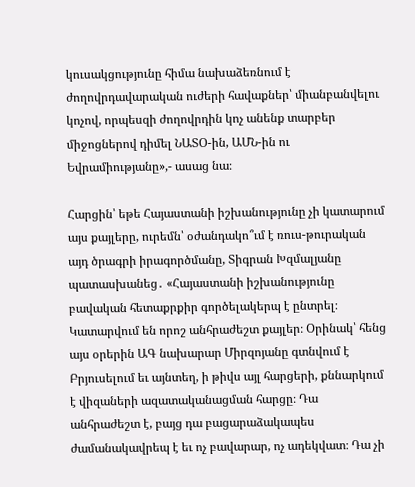կուսակցությունը հիմա նախաձեռնում է ժողովրդավարական ուժերի հավաքներ՝ միանբանվելու կոչով, որպեսզի ժողովրդին կոչ անենք տարբեր միջոցներով դիմել ՆԱՏՕ-ին, ԱՄՆ-ին ու Եվրամիությանը»,- ասաց նա։

Հարցին՝ եթե Հայաստանի իշխանությունը չի կատարում այս քայլերը, ուրեմն՝ օժանդակո՞ւմ է ռուս-թուրական այդ ծրագրի իրագործմանը, Տիգրան Խզմալյանը պատասխանեց․ «Հայաստանի իշխանությունը բավական հետաքրքիր գործելակերպ է ընտրել։ Կատարվում են որոշ անհրաժեշտ քայլեր։ Օրինակ՝ հենց այս օրերին ԱԳ նախարար Միրզոյանը գտնվում է Բրյուսելում եւ այնտեղ, ի թիվս այլ հարցերի, քննարկում է վիզաների ազատականացման հարցը։ Դա անհրաժեշտ է, բայց դա բացարաձակապես ժամանակավրեպ է եւ ոչ բավարար, ոչ ադեկվատ։ Դա չի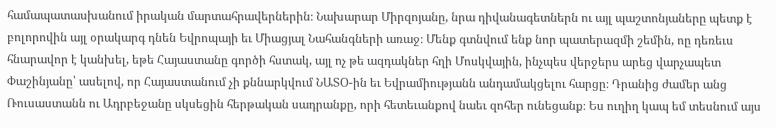համապատասխանում իրական մարտահրավերներին։ Նախարար Միրզոյանը, նրա դիվանագետներն ու այլ պաշտոնյաները պետք է բոլորովին այլ օրակարգ դնեն Եվրոպայի եւ Միացյալ Նահանգների առաջ։ Մենք գտնվում ենք նոր պատերազմի շեմին, ոը դեռեւս հնարավոր է կանխել, եթե Հայաստանը գործի հստակ, այլ ոչ թե ազդակներ հղի Մոսկվային, ինչպես վերջերս արեց վարչապետ Փաշինյանը՝ ասելով, որ Հայաստանում չի քննարկվում ՆԱՏՕ-ին եւ Եվրամիությանն անդամակցելու հարցը։ Դրանից ժամեր անց Ռուսաստանն ու Ադրբեջանը սկսեցին հերթական սադրանքը, որի հետեւանքով նաեւ զոհեր ունեցանք։ Ես ուղիղ կապ եմ տեսնում այս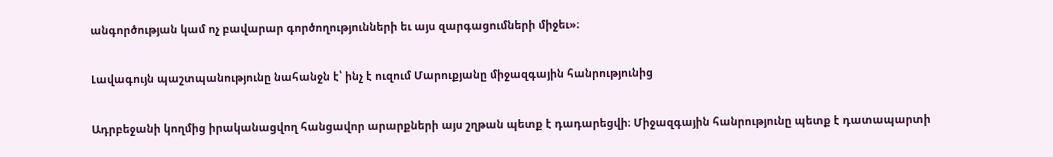անգործության կամ ոչ բավարար գործողությունների եւ այս զարգացումների միջեւ»։

Լավագույն պաշտպանությունը նահանջն է՝ ինչ է ուզում Մարուքյանը միջազգային հանրությունից

Ադրբեջանի կողմից իրականացվող հանցավոր արարքների այս շղթան պետք է դադարեցվի։ Միջազգային հանրությունը պետք է դատապարտի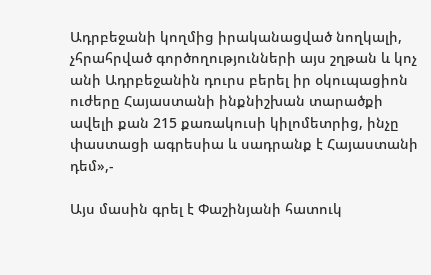Ադրբեջանի կողմից իրականացված նողկալի, չհրահրված գործողությունների այս շղթան և կոչ անի Ադրբեջանին դուրս բերել իր օկուպացիոն ուժերը Հայաստանի ինքնիշխան տարածքի ավելի քան 215 քառակուսի կիլոմետրից, ինչը փաստացի ագրեսիա և սադրանք է Հայաստանի դեմ»,-

Այս մասին գրել է Փաշինյանի հատուկ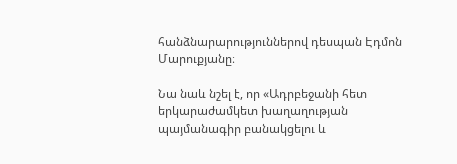հանձնարարություններով դեսպան Էդմոն Մարուքյանը։

Նա նաև նշել է, որ «Ադրբեջանի հետ երկարաժամկետ խաղաղության պայմանագիր բանակցելու և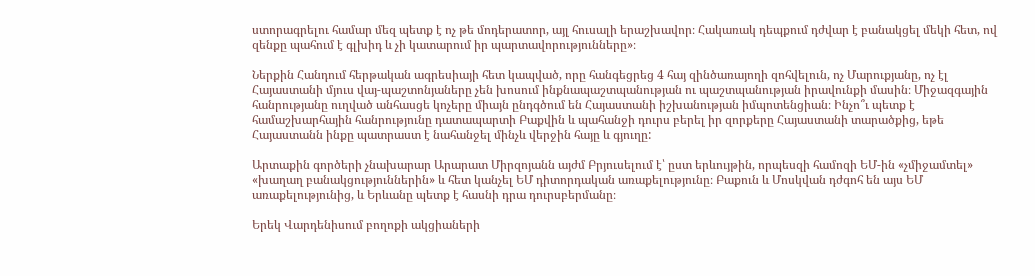ստորագրելու համար մեզ պետք է ոչ թե մոդերատոր, այլ հուսալի երաշխավոր։ Հակառակ դեպքում դժվար է բանակցել մեկի հետ, ով զենքը պահում է գլխիդ և չի կատարում իր պարտավորությունները»։

Ներքին Հանդում հերթական ագրեսիայի հետ կապված, որը հանգեցրեց 4 հայ զինծառայողի զոհվելուն, ոչ Մարուքյանը, ոչ էլ Հայաստանի մյուս վայ-պաշտոնյաները չեն խոսում ինքնապաշտպանության ու պաշտպանության իրավունքի մասին։ Միջազգային հանրությանը ուղված անհասցե կոչերը միայն ընդգծում են Հայաստանի իշխանության իմպոտենցիան։ Ինչո՞ւ պետք է համաշխարհային հանրությունը դատապարտի Բաքվին և պահանջի դուրս բերել իր զորքերը Հայաստանի տարածքից, եթե Հայաստանն ինքը պատրաստ է նահանջել մինչև վերջին հայը և գյուղը:

Արտաքին գործերի չնախարար Արարատ Միրզոյանն այժմ Բրյուսելում է՝ ըստ երևույթին, որպեսզի համոզի ԵՄ-ին «չմիջամտել» «խաղաղ բանակցություններին» և հետ կանչել ԵՄ դիտորդական առաքելությունը։ Բաքուն և Մոսկվան դժգոհ են այս ԵՄ առաքելությունից, և Երևանը պետք է հասնի դրա դուրսբերմանը։

Երեկ Վարդենիսում բողոքի ակցիաների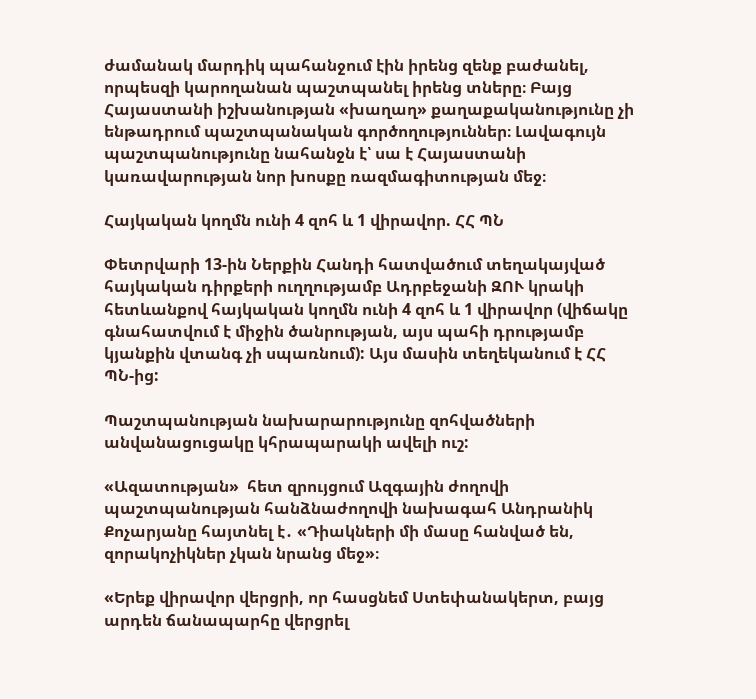ժամանակ մարդիկ պահանջում էին իրենց զենք բաժանել, որպեսզի կարողանան պաշտպանել իրենց տները։ Բայց Հայաստանի իշխանության «խաղաղ» քաղաքականությունը չի ենթադրում պաշտպանական գործողություններ։ Լավագույն պաշտպանությունը նահանջն է՝ սա է Հայաստանի կառավարության նոր խոսքը ռազմագիտության մեջ։

Հայկական կողմն ունի 4 զոհ և 1 վիրավոր. ՀՀ ՊՆ

Փետրվարի 13-ին Ներքին Հանդի հատվածում տեղակայված հայկական դիրքերի ուղղությամբ Ադրբեջանի ԶՈՒ կրակի հետևանքով հայկական կողմն ունի 4 զոհ և 1 վիրավոր (վիճակը գնահատվում է միջին ծանրության, այս պահի դրությամբ կյանքին վտանգ չի սպառնում): Այս մասին տեղեկանում է ՀՀ ՊՆ-ից:

Պաշտպանության նախարարությունը զոհվածների անվանացուցակը կհրապարակի ավելի ուշ:

«Ազատության»  հետ զրույցում Ազգային ժողովի պաշտպանության հանձնաժողովի նախագահ Անդրանիկ Քոչարյանը հայտնել է․ «Դիակների մի մասը հանված են, զորակոչիկներ չկան նրանց մեջ»։

«Երեք վիրավոր վերցրի, որ հասցնեմ Ստեփանակերտ, բայց արդեն ճանապարհը վերցրել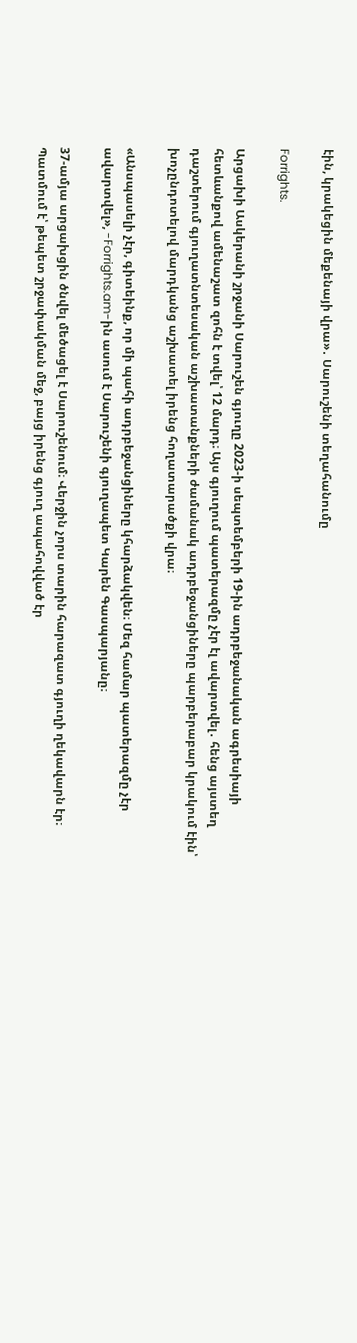էին, կրակեցին մեքենայի վրա»․ Սարուշենի տեղահանումը

Forrights.

Արցախի Ասկերանի շրջանի Սարուշեն գյուղը 2023-ի սեպտեմբերի 19-ին ադրբեջանական ագրեսիայի հետևանքով ամենաշատ զոհն է տվել՝ 12 մարդ։ Այս գյուղում պատերազմը չէր էլ ավարտվել․ հենց այստեղ դաշտերում գյուղատնտեսական աշխատանքների ժամանակ ադրբեջանցիները պարբերաբար կրակում էին՝ խոչընդոտելով մարդկանց աշխատել իրենց հողատարածքի վրա։

«Անսպասելի չէր, գիտեինք, որ մի պահի ադրբեջանցիները կհարձակվեն։ Մեզ համար պատերազմը չէր ավարտվել», -Forrights.am-ին ասում է Սարուշենի գյուղապետ Կարեն Գասպարյանը։

37-ամյա արցախցին ծնվել մեծացել է Սարուշենում։ Վերջին չորս տարին հարազատ գյուղի ղեկավարն էր։ Պատմում է՝ թեպետ շրջափակման մեջ, բայց իրենց գյուղ ապահովված էր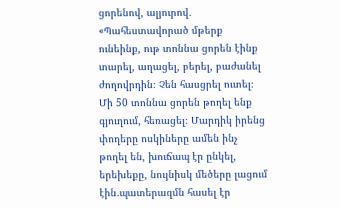ցորենով, ալյուրով․ «Պահեստավորած մթերք ունեինք, ութ տոննա ցորեն էինք տարել, աղացել, բերել, բաժանել ժողովրդին։ Չեն հասցրել ուտել։ Մի 50 տոննա ցորեն թողել ենք գյուղում, հեռացել։ Մարդիկ իրենց փողերը ոսկիները ամեն ինչ թողել են, խուճապ էր ընկել, երեխեքը, նույնիսկ մեծերը լացում էին․պատերազմն հասել էր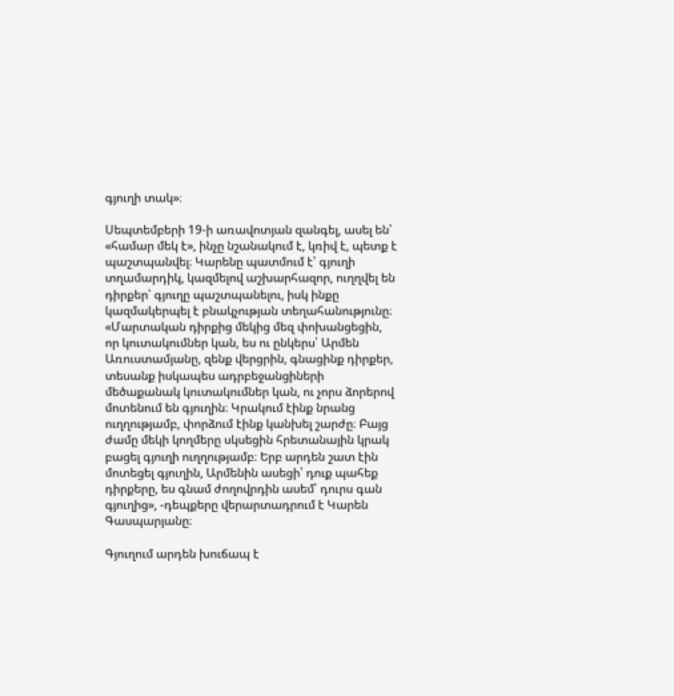գյուղի տակ»։

Սեպտեմբերի 19-ի առավոտյան զանգել, ասել են՝ «համար մեկ է», ինչը նշանակում է, կռիվ է, պետք է պաշտպանվել։ Կարենը պատմում է՝ գյուղի տղամարդիկ, կազմելով աշխարհազոր, ուղղվել են դիրքեր՝ գյուղը պաշտպանելու, իսկ ինքը կազմակերպել է բնակչության տեղահանությունը։ «Մարտական դիրքից մեկից մեզ փոխանցեցին, որ կուտակումներ կան, ես ու ընկերս՝ Արմեն Առուստամյանը, զենք վերցրին, գնացինք դիրքեր, տեսանք իսկապես ադրբեջանցիների մեծաքանակ կուտակումներ կան, ու չորս ձորերով մոտենում են գյուղին։ Կրակում էինք նրանց ուղղությամբ, փորձում էինք կանխել շարժը։ Բայց ժամը մեկի կողմերը սկսեցին հրետանային կրակ բացել գյուղի ուղղությամբ։ Երբ արդեն շատ էին մոտեցել գյուղին, Արմենին ասեցի՝ դուք պահեք դիրքերը, ես գնամ ժողովրդին ասեմ՝ դուրս գան գյուղից», -դեպքերը վերարտադրում է Կարեն Գասպարյանը։

Գյուղում արդեն խուճապ է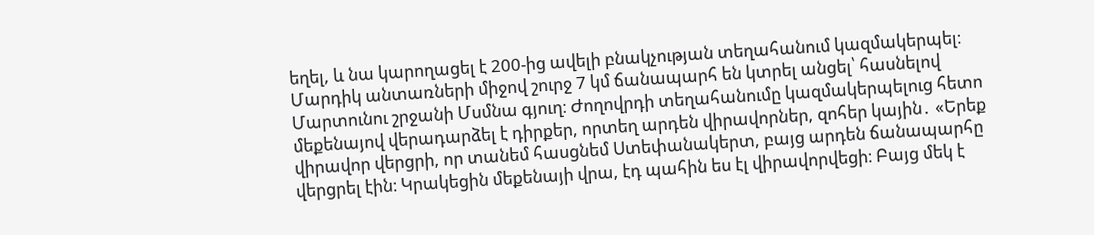եղել, և նա կարողացել է 200-ից ավելի բնակչության տեղահանում կազմակերպել։ Մարդիկ անտառների միջով շուրջ 7 կմ ճանապարհ են կտրել անցել՝ հասնելով Մարտունու շրջանի Մսմնա գյուղ։ Ժողովրդի տեղահանումը կազմակերպելուց հետո մեքենայով վերադարձել է դիրքեր, որտեղ արդեն վիրավորներ, զոհեր կային․ «Երեք վիրավոր վերցրի, որ տանեմ հասցնեմ Ստեփանակերտ, բայց արդեն ճանապարհը վերցրել էին։ Կրակեցին մեքենայի վրա, էդ պահին ես էլ վիրավորվեցի։ Բայց մեկ է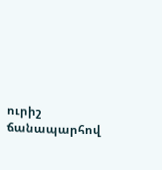ուրիշ ճանապարհով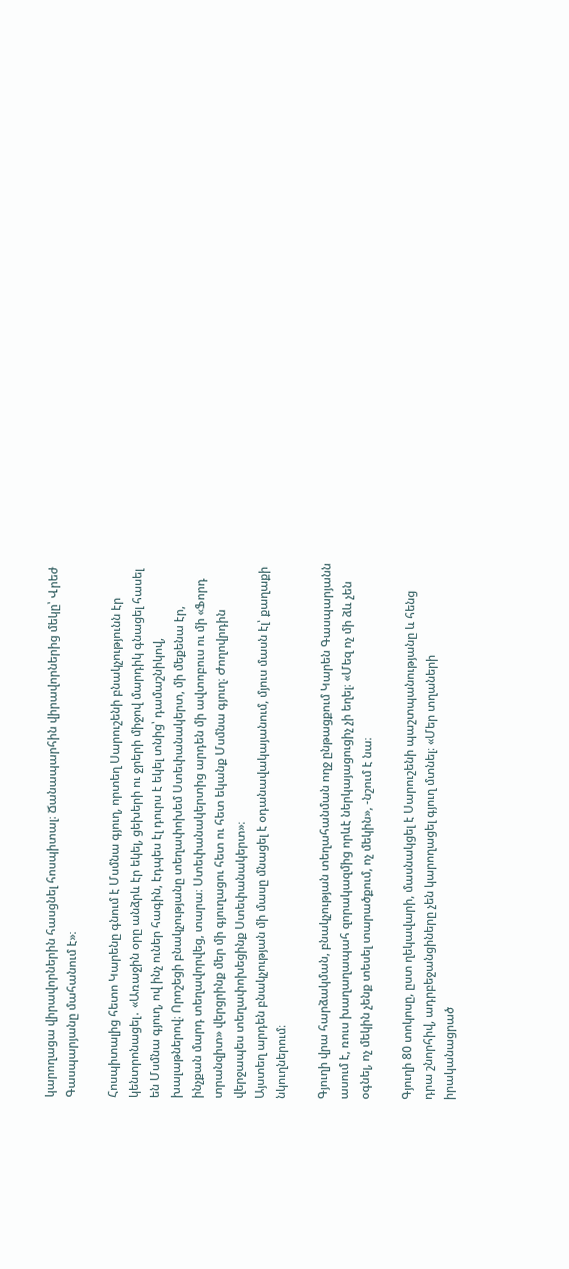կարողացա վիրավորներին հասցնել հոսպիտալ։ Ճանապարհին վիրավորներից մեկը՝ Վրեժ Գասպարյանը մահանում է»։

Հոսպիտալից հետո Կարենը գնում է Մսմնա գյուղ, որտեղ Սարուշենի բնակչությունն էր կենտրոնացել․ «Առաջին օրը անձրև էր եկել, ցեխերի ու ջրերի միջով մարդիկ գնացել հասել են Մսմնա գյուղ, ով ինչ ուներ հագին, էդպես էլ դուրս է եկել տնից՝ դամաշնիկով, խալաթներով։ Որոշեցի բնակչությանը տեղափոխեմ Ստեփանակերտ, մի մեքենա էր, ինչքան մարդ տեղավորվեց, տարա։ Ստեփանակերտից արդեն մի ավտոբուս ու մի «Ֆորդ տրանզիտ» վերցրինք մեր մի գյուղացու հետ ու հետ եկանք Մսմնա գյուղ։ Ժողովրդին վերջապես տեղափոխեցինք Ստեփանակերտ»։
Այստեղ արդեն բնակչության մի մասը մնացել է օդանավակայանում, մյուս մասն էլ՝ քաղաքի նկուղներում։

Գյուղի վրա հարձակման, բնակչության տեղահանման ողջ ընթացքում Կարեն Գասպարյանն ասում է, ռուս խաղաղապահ զորակազմից որևէ ներկայացուցիչ չի եղել։ «Մեզ ոչ մի ձև չեն օգնել, ոչ մեկին չենք տեսել տարածքում, ոչ մեկին», -նշում է նա։

Գյուղի 80 տոկոսը, ըստ ղեկավարի, մասնակցել է Սարուշենի պաշտպանությանը և հենց դրա շնորհիվ, ադրբեջանցիները չեն կարողացել գյուղ մտնել։ «Մեր տղաների իրականացրած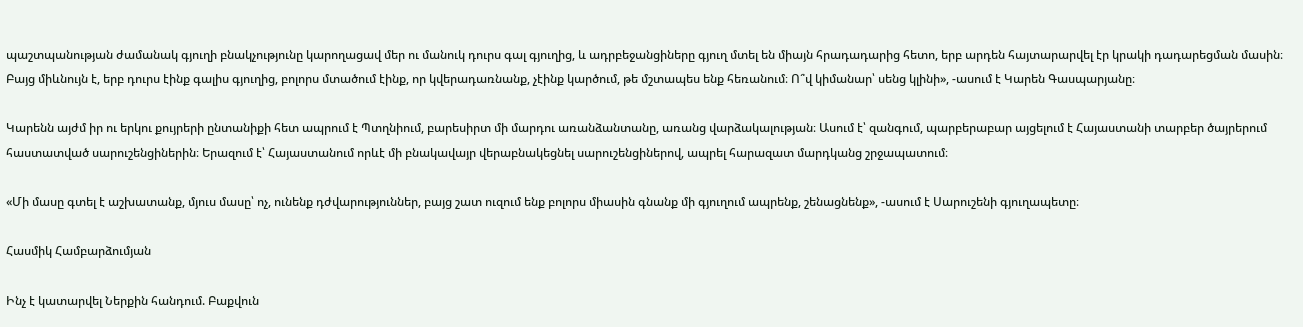պաշտպանության ժամանակ գյուղի բնակչությունը կարողացավ մեր ու մանուկ դուրս գալ գյուղից, և ադրբեջանցիները գյուղ մտել են միայն հրադադարից հետո, երբ արդեն հայտարարվել էր կրակի դադարեցման մասին։ Բայց միևնույն է, երբ դուրս էինք գալիս գյուղից, բոլորս մտածում էինք, որ կվերադառնանք, չէինք կարծում, թե մշտապես ենք հեռանում։ Ո՞վ կիմանար՝ սենց կլինի», -ասում է Կարեն Գասպարյանը։

Կարենն այժմ իր ու երկու քույրերի ընտանիքի հետ ապրում է Պտղնիում, բարեսիրտ մի մարդու առանձանտանը, առանց վարձակալության։ Ասում է՝ զանգում, պարբերաբար այցելում է Հայաստանի տարբեր ծայրերում հաստատված սարուշենցիներին։ Երազում է՝ Հայաստանում որևէ մի բնակավայր վերաբնակեցնել սարուշենցիներով, ապրել հարազատ մարդկանց շրջապատում։

«Մի մասը գտել է աշխատանք, մյուս մասը՝ ոչ, ունենք դժվարություններ, բայց շատ ուզում ենք բոլորս միասին գնանք մի գյուղում ապրենք, շենացնենք», -ասում է Սարուշենի գյուղապետը։

Հասմիկ Համբարձումյան

Ինչ է կատարվել Ներքին հանդում. Բաքվուն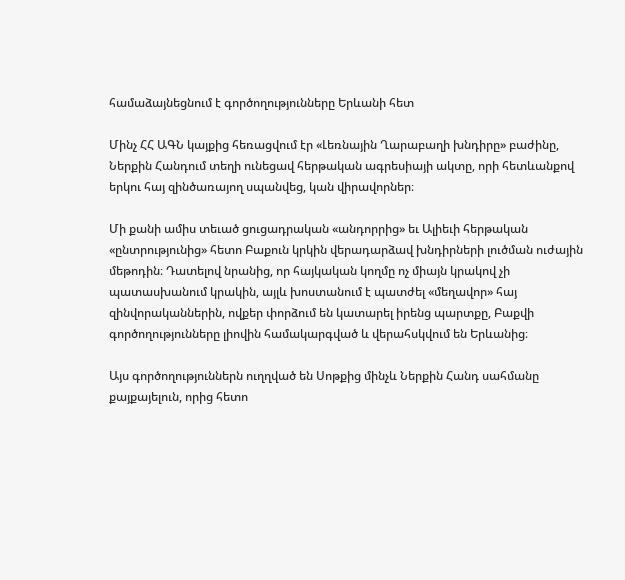համաձայնեցնում է գործողությունները Երևանի հետ

Մինչ ՀՀ ԱԳՆ կայքից հեռացվում էր «Լեռնային Ղարաբաղի խնդիրը» բաժինը, Ներքին Հանդում տեղի ունեցավ հերթական ագրեսիայի ակտը, որի հետևանքով երկու հայ զինծառայող սպանվեց, կան վիրավորներ։

Մի քանի ամիս տեւած ցուցադրական «անդորրից» եւ Ալիեւի հերթական «ընտրությունից» հետո Բաքուն կրկին վերադարձավ խնդիրների լուծման ուժային մեթոդին։ Դատելով նրանից, որ հայկական կողմը ոչ միայն կրակով չի պատասխանում կրակին, այլև խոստանում է պատժել «մեղավոր» հայ զինվորականներին, ովքեր փորձում են կատարել իրենց պարտքը, Բաքվի գործողությունները լիովին համակարգված և վերահսկվում են Երևանից։

Այս գործողություններն ուղղված են Սոթքից մինչև Ներքին Հանդ սահմանը քայքայելուն, որից հետո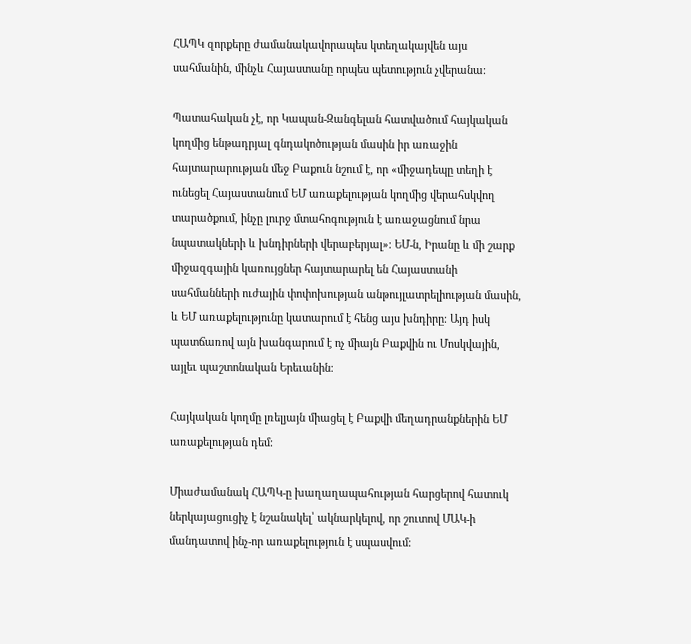ՀԱՊԿ զորքերը ժամանակավորապես կտեղակայվեն այս սահմանին, մինչև Հայաստանը որպես պետություն չվերանա։

Պատահական չէ, որ Կապան-Զանգելան հատվածում հայկական կողմից ենթադրյալ գնդակոծության մասին իր առաջին հայտարարության մեջ Բաքուն նշում է, որ «միջադեպը տեղի է ունեցել Հայաստանում ԵՄ առաքելության կողմից վերահսկվող տարածքում, ինչը լուրջ մտահոգություն է առաջացնում նրա նպատակների և խնդիրների վերաբերյալ»։ ԵՄ-ն, Իրանը և մի շարք միջազգային կառույցներ հայտարարել են Հայաստանի սահմանների ուժային փոփոխության անթույլատրելիության մասին, և ԵՄ առաքելությունը կատարում է հենց այս խնդիրը։ Այդ իսկ պատճառով այն խանգարում է ոչ միայն Բաքվին ու Մոսկվային, այլեւ պաշտոնական Երեւանին։

Հայկական կողմը լռելյայն միացել է Բաքվի մեղադրանքներին ԵՄ առաքելության դեմ։

Միաժամանակ ՀԱՊԿ-ը խաղաղապահության հարցերով հատուկ ներկայացուցիչ է նշանակել՝ ակնարկելով, որ շուտով ՄԱԿ-ի մանդատով ինչ-որ առաքելություն է սպասվում։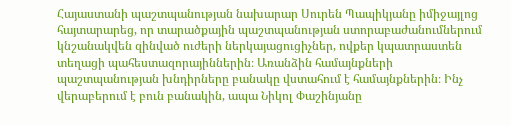Հայաստանի պաշտպանության նախարար Սուրեն Պապիկյանը իմիջայլոց հայտարարեց, որ տարածքային պաշտպանության ստորաբաժանումներում կնշանակվեն զինված ուժերի ներկայացուցիչներ, ովքեր կպատրաստեն տեղացի պահեստազորայիններին։ Առանձին համայնքների պաշտպանության խնդիրները բանակը վստահում է համայնքներին։ Ինչ վերաբերում է բուն բանակին, ապա Նիկոլ Փաշինյանը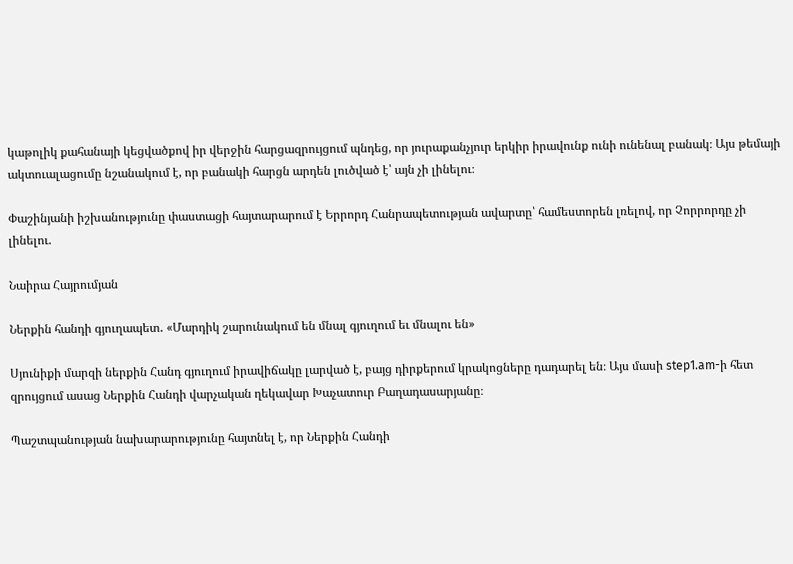կաթոլիկ քահանայի կեցվածքով իր վերջին հարցազրույցում պնդեց, որ յուրաքանչյուր երկիր իրավունք ունի ունենալ բանակ։ Այս թեմայի ակտուալացումը նշանակում է, որ բանակի հարցն արդեն լուծված է՝ այն չի լինելու։

Փաշինյանի իշխանությունը փաստացի հայտարարում է Երրորդ Հանրապետության ավարտը՝ համեստորեն լռելով, որ Չորրորդը չի լինելու.

Նաիրա Հայրումյան

Ներքին հանդի գյուղապետ․ «Մարդիկ շարունակում են մնալ գյուղում եւ մնալու են»

Սյունիքի մարզի ներքին Հանդ գյուղում իրավիճակը լարված է, բայց դիրքերում կրակոցները դադարել են։ Այս մասի step1.am-ի հետ զրույցում ասաց Ներքին Հանդի վարչական ղեկավար Խաչատուր Բաղադասարյանը։

Պաշտպանության նախարարությունը հայտնել է, որ Ներքին Հանդի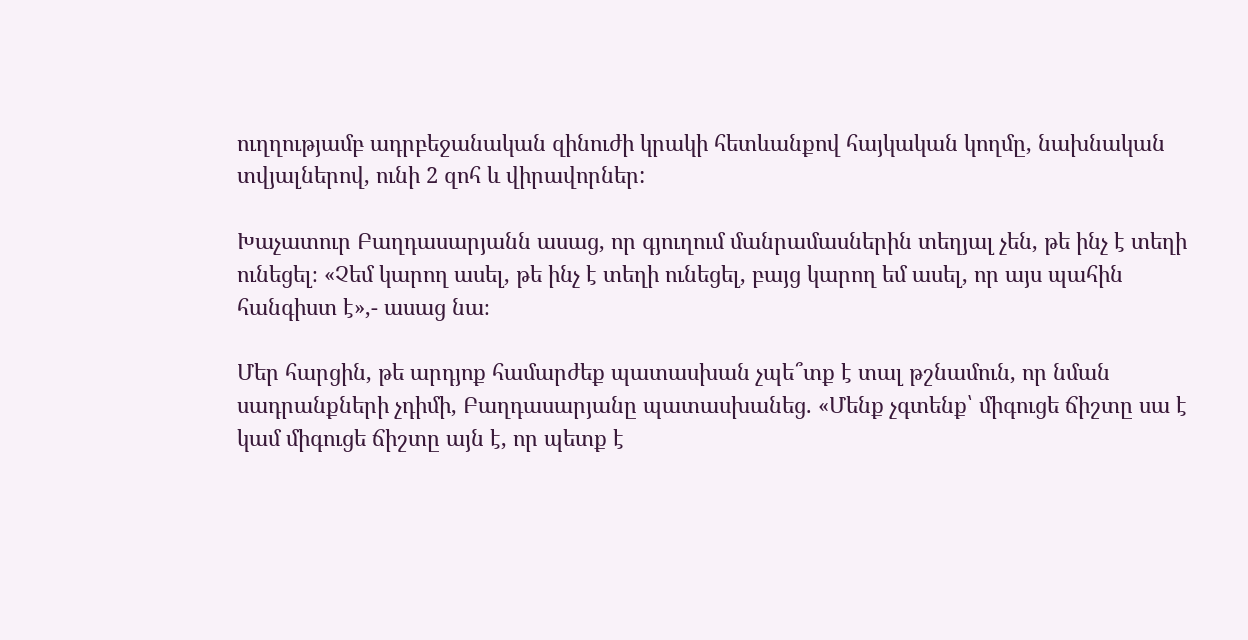ուղղությամբ ադրբեջանական զինուժի կրակի հետևանքով հայկական կողմը, նախնական տվյալներով, ունի 2 զոհ և վիրավորներ:

Խաչատուր Բաղդասարյանն ասաց, որ գյուղում մանրամասներին տեղյալ չեն, թե ինչ է տեղի ունեցել։ «Չեմ կարող ասել, թե ինչ է տեղի ունեցել, բայց կարող եմ ասել, որ այս պահին հանգիստ է»,- ասաց նա։

Մեր հարցին, թե արդյոք համարժեք պատասխան չպե՞տք է տալ թշնամուն, որ նման սադրանքների չդիմի, Բաղդասարյանը պատասխանեց. «Մենք չգտենք՝ միգուցե ճիշտը սա է կամ միգուցե ճիշտը այն է, որ պետք է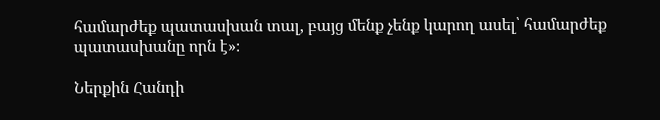համարժեք պատասխան տալ, բայց մենք չենք կարող ասել՝ համարժեք պատասխանը որն է»։

Ներքին Հանդի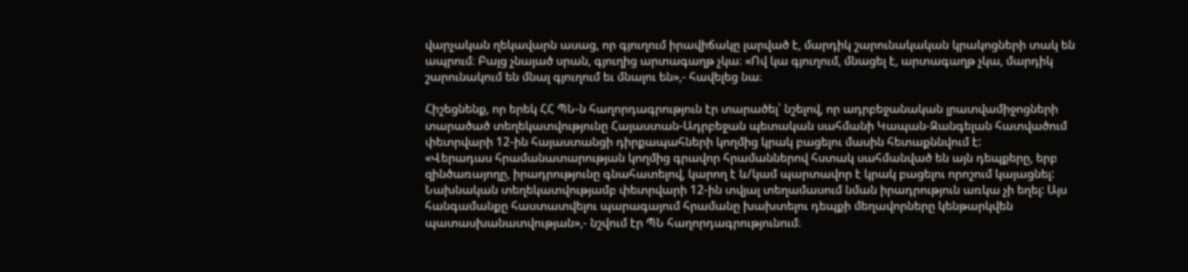վարչական ղեկավարն ասաց, որ գյուղում իրավիճակը լարված է, մարդիկ շարունակական կրակոցների տակ են ապրում։ Բայց չնայած սրան, գյուղից արտագաղթ չկա։ «Ով կա գյուղում, մնացել է, արտագաղթ չկա, մարդիկ շարունակում են մնալ գյուղում եւ մնալու են»,- հավելեց նա։

Հիշեցնենք, որ երեկ ՀՀ ՊՆ-ն հաղորդագրություն էր տարածել՝ նշելով, որ ադրբեջանական լրատվամիջոցների տարածած տեղեկատվությունը Հայաստան-Ադրբեջան պետական սահմանի Կապան-Զանգելան հատվածում փետրվարի 12-ին հայաստանցի դիրքապահների կողմից կրակ բացելու մասին հետաքննվում է:
«Վերադաս հրամանատարության կողմից գրավոր հրամաններով հստակ սահմանված են այն դեպքերը, երբ զինծառայողը, իրադրությունը գնահատելով, կարող է և/կամ պարտավոր է կրակ բացելու որոշում կայացնել: Նախնական տեղեկատվությամբ փետրվարի 12-ին տվյալ տեղամասում նման իրադրություն առկա չի եղել: Այս հանգամանքը հաստատվելու պարագայում հրամանը խախտելու դեպքի մեղավորները կենթարկվեն պատասխանատվության»,- նշվում էր ՊՆ հաղորդագրությունում։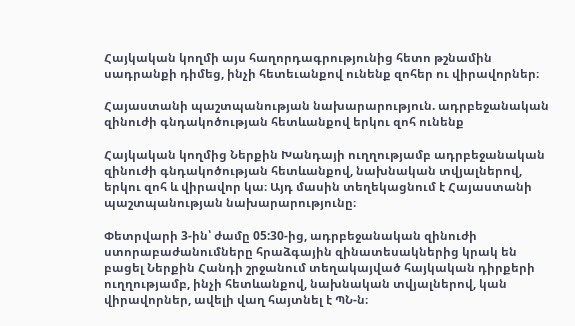Հայկական կողմի այս հաղորդագրությունից հետո թշնամին սադրանքի դիմեց, ինչի հետեւանքով ունենք զոհեր ու վիրավորներ։

Հայաստանի պաշտպանության նախարարություն. ադրբեջանական զինուժի գնդակոծության հետևանքով երկու զոհ ունենք

Հայկական կողմից Ներքին Խանդայի ուղղությամբ ադրբեջանական զինուժի գնդակոծության հետևանքով, նախնական տվյալներով, երկու զոհ և վիրավոր կա։ Այդ մասին տեղեկացնում է Հայաստանի պաշտպանության նախարարությունը։

Փետրվարի 3-ին՝ ժամը 05:30-ից, ադրբեջանական զինուժի ստորաբաժանումները հրաձգային զինատեսակներից կրակ են բացել Ներքին Հանդի շրջանում տեղակայված հայկական դիրքերի ուղղությամբ, ինչի հետևանքով, նախնական տվյալներով, կան վիրավորներ, ավելի վաղ հայտնել է ՊՆ-ն։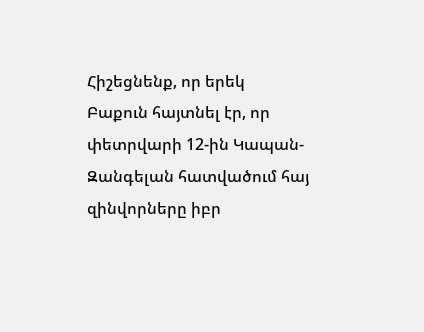Հիշեցնենք, որ երեկ Բաքուն հայտնել էր, որ փետրվարի 12-ին Կապան-Զանգելան հատվածում հայ զինվորները իբր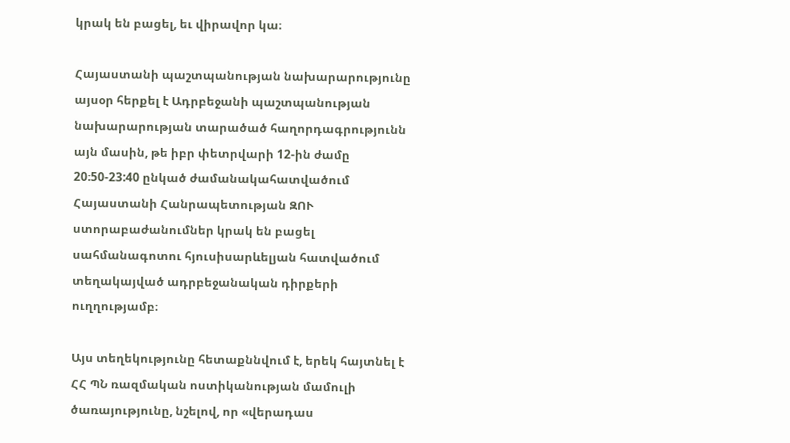կրակ են բացել, եւ վիրավոր կա։

Հայաստանի պաշտպանության նախարարությունը այսօր հերքել է Ադրբեջանի պաշտպանության նախարարության տարածած հաղորդագրությունն այն մասին, թե իբր փետրվարի 12-ին ժամը 20։50-23:40 ընկած ժամանակահատվածում Հայաստանի Հանրապետության ԶՈՒ ստորաբաժանումներ կրակ են բացել սահմանագոտու հյուսիսարևելյան հատվածում տեղակայված ադրբեջանական դիրքերի ուղղությամբ։

Այս տեղեկությունը հետաքննվում է, երեկ հայտնել է ՀՀ ՊՆ ռազմական ոստիկանության մամուլի ծառայությունը, նշելով, որ «վերադաս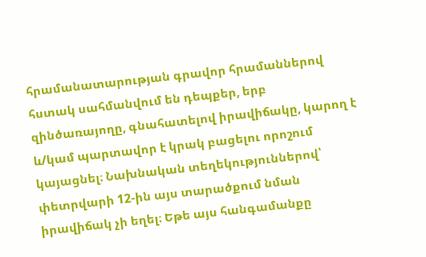հրամանատարության գրավոր հրամաններով հստակ սահմանվում են դեպքեր, երբ զինծառայողը, գնահատելով իրավիճակը, կարող է և/կամ պարտավոր է կրակ բացելու որոշում կայացնել։ Նախնական տեղեկություններով՝ փետրվարի 12-ին այս տարածքում նման իրավիճակ չի եղել։ Եթե այս հանգամանքը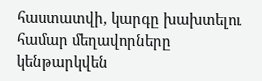հաստատվի, կարգը խախտելու համար մեղավորները կենթարկվեն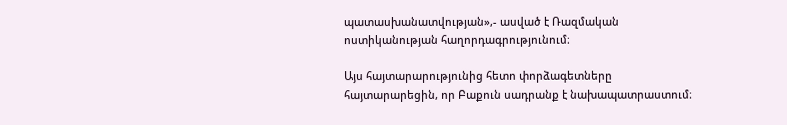պատասխանատվության»,- ասված է Ռազմական ոստիկանության հաղորդագրությունում։

Այս հայտարարությունից հետո փորձագետները հայտարարեցին, որ Բաքուն սադրանք է նախապատրաստում։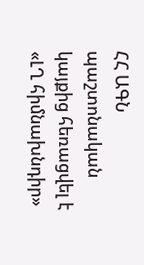ՀՀ ԱԳՆ պաշտոնական կայքից հեռացվել է «ԼՂ հիմնախնդիր»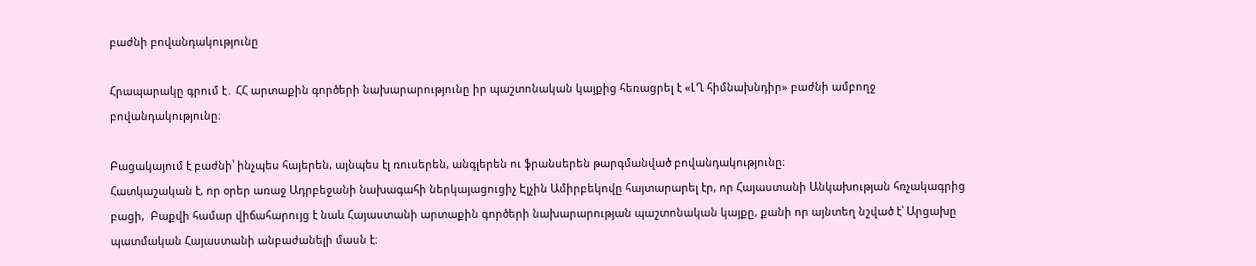բաժնի բովանդակությունը

Հրապարակը գրում է․ ՀՀ արտաքին գործերի նախարարությունը իր պաշտոնական կայքից հեռացրել է «ԼՂ հիմնախնդիր» բաժնի ամբողջ բովանդակությունը։

Բացակայում է բաժնի՝ ինչպես հայերեն, այնպես էլ ռուսերեն, անգլերեն ու ֆրանսերեն թարգմանված բովանդակությունը։
Հատկաշական է, որ օրեր առաջ Ադրբեջանի նախագահի ներկայացուցիչ Էլչին Ամիրբեկովը հայտարարել էր, որ Հայաստանի Անկախության հռչակագրից բացի,  Բաքվի համար վիճահարույց է նաև Հայաստանի արտաքին գործերի նախարարության պաշտոնական կայքը, քանի որ այնտեղ նշված է՝ Արցախը պատմական Հայաստանի անբաժանելի մասն է։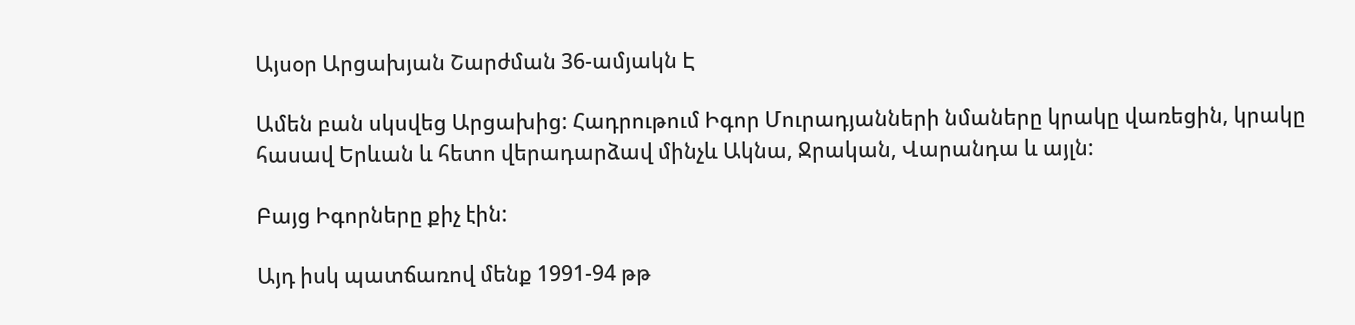Այսօր Արցախյան Շարժման 36-ամյակն Է

Ամեն բան սկսվեց Արցախից: Հադրութում Իգոր Մուրադյանների նմաները կրակը վառեցին, կրակը հասավ Երևան և հետո վերադարձավ մինչև Ակնա, Ջրական, Վարանդա և այլն:

Բայց Իգորները քիչ էին:

Այդ իսկ պատճառով մենք 1991-94 թթ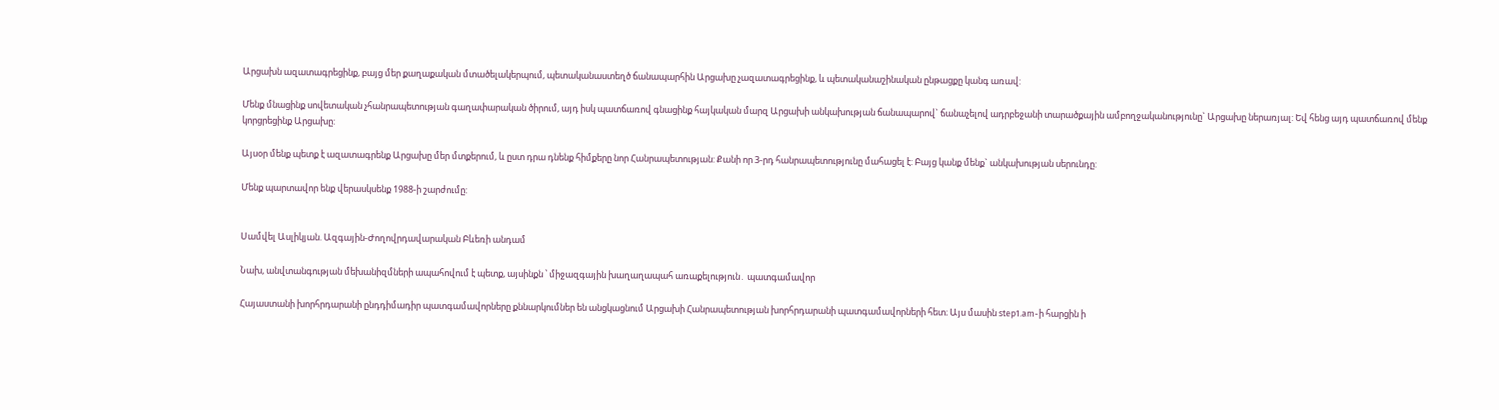Արցախն ազատագրեցինք, բայց մեր քաղաքական մտածելակերպում, պետականաստեղծ ճանապարհին Արցախը չազատագրեցինք, և պետականաշինական ընթացքը կանգ առավ:

Մենք մնացինք սովետական չհանրապետության գաղափարական ծիրում, այդ իսկ պատճառով գնացինք հայկական մարզ Արցախի անկախության ճանապարով` ճանաչելով ադրբեջանի տարածքային ամբողջականությունը` Արցախը ներառյալ: Եվ հենց այդ պատճառով մենք կորցրեցինք Արցախը:

Այսօր մենք պետք է ազատագրենք Արցախը մեր մտքերում, և ըստ դրա դնենք հիմքերը նոր Հանրապետության: Քանի որ 3-րդ հանրապետությունը մահացել է: Բայց կանք մենք` անկախության սերունդը:

Մենք պարտավոր ենք վերասկսենք 1988-ի շարժումը:


Սամվել Ասլիկյան. Ազգային-Ժողովրդավարական Բևեռի անդամ

Նախ, անվտանգության մեխանիզմների ապահովում է պետք, այսինքն ՝ միջազգային խաղաղապահ առաքելություն․ պատգամավոր

Հայաստանի խորհրդարանի ընդդիմադիր պատգամավորները քննարկումներ են անցկացնում Արցախի Հանրապետության խորհրդարանի պատգամավորների հետ։ Այս մասին step1.am-ի հարցին ի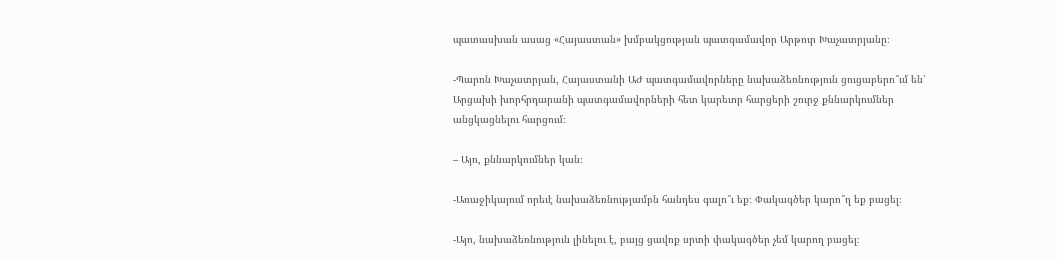պատասխան ասաց «Հայաստան» խմբակցության պատգամավոր Արթուր Խաչատրյանը։

-Պարոն Խաչատրյան, Հայաստանի ԱԺ պատգամավորները նախաձեռնություն ցուցաբերո՞ւմ են՝ Արցախի խորհրդարանի պատգամավորների հետ կարեւոր հարցերի շուրջ քննարկումներ անցկացնելու հարցում։

– Այո, քննարկումներ կան։

-Առաջիկայում որեւէ նախաձեռնությամբն հանդես գալո՞ւ եք։ Փակագծեր կարո՞ղ եք բացել։

-Այո, նախաձեռնություն լինելու է, բայց ցավոք սրտի փակագծեր չեմ կարող բացել։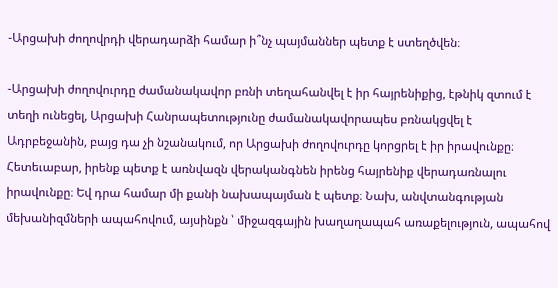-Արցախի ժողովրդի վերադարձի համար ի՞նչ պայմաններ պետք է ստեղծվեն։

-Արցախի ժողովուրդը ժամանակավոր բռնի տեղահանվել է իր հայրենիքից, էթնիկ զտում է տեղի ունեցել, Արցախի Հանրապետությունը ժամանակավորապես բռնակցվել է Ադրբեջանին, բայց դա չի նշանակում, որ Արցախի ժողովուրդը կորցրել է իր իրավունքը։ Հետեւաբար, իրենք պետք է առնվազն վերականգնեն իրենց հայրենիք վերադառնալու իրավունքը։ Եվ դրա համար մի քանի նախապայման է պետք։ Նախ, անվտանգության մեխանիզմների ապահովում, այսինքն ՝ միջազգային խաղաղապահ առաքելություն, ապահով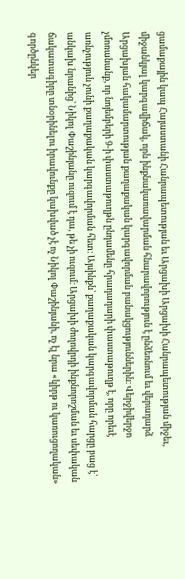ցամաքային կապ Հայաստանի Հանրապետության եւ Արցախի Արցախի Հանրապետության միջեւ, միջանկյալ կարգավիճակ, որն ինքնակառավարման հնարավորություն է ընձեռնում եւ վերադարձ Արցախյան հակամարտության քաղաքական կարգավորման բանակցություններին։ Վերջիվերջո չմոռանանք, որ նոյեմբերի 9-ի փաստաթուղթն ընդամենը հրադադարի փաստաթուղթ է, որը որեւէ առնչություն չունի քաղաքական կարգավորման հետ։ Այսինքն՝ քաղաքական կարգավորման հարցը բաց է՝ անկախ նրանից՝ Նիկոլ Փաշինյանը ուզում է դա, թե չի ուզում։ Արցախի ժողովրդի ինքնորոշման եւ սեփական ճակատագիրը տնօրինելու իրավունքը կախված չէ ոչ Նիկոլ Փաշինյանի, ոչ էլ նրա «կիրթ ու կառուցողական» գործընկեր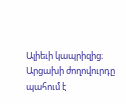Ալիեւի կապրիզից։ Արցախի ժողովուրդը պահում է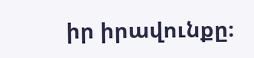իր իրավունքը։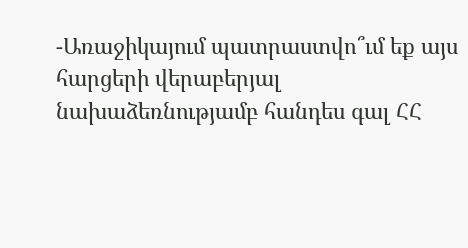-Առաջիկայում պատրաստվո՞ւմ եք այս հարցերի վերաբերյալ նախաձեռնությամբ հանդես գալ ՀՀ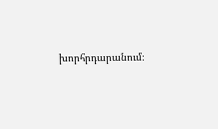խորհրդարանում։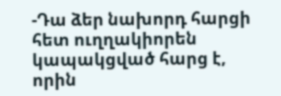-Դա ձեր նախորդ հարցի հետ ուղղակիորեն կապակցված հարց է, որին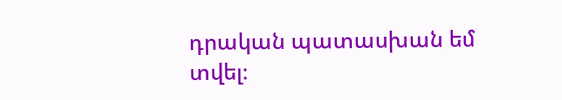դրական պատասխան եմ տվել։